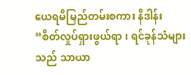ယေရမိမြည်တမ်းစကား နိဒါန်း
“စိတ်လှုပ်ရှားဖွယ်ရာ၊ ရင်ခုန်သံများသည် သာယာ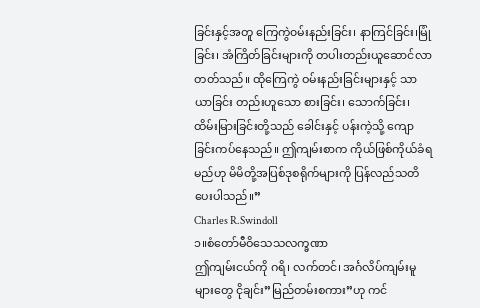ခြင်းနှင့်အတူ ကြေကွဲ၀မ်းနည်းခြင်း၊ နာကြင်ခြင်း၊မြုံခြင်း၊ အံကြိတ်ခြင်းများကို တပါးတည်းယူဆောင်လာတတ်သည်။ ထိုကြေကွဲ ဝမ်းနည်းခြင်းများနှင့် သာယာခြင်း တည်းဟူသော စားခြင်း၊ သောက်ခြင်း၊ ထိမ်းမြားခြင်းတို့သည် ခေါင်းနှင့် ပန်းကဲ့သို့ ကျောခြင်းကပ်နေသည်။ ဤကျမ်းစာက ကိုယ်ဖြစ်ကိုယ်ခံရမည်ဟု မိမိတို့အပြစ်ဒုစရိုက်များကို ပြန်လည်သတိပေးပါသည်။”
Charles R.Swindoll
၁။စံတော်မီဝိသေသလက္ခဏာ
ဤကျမ်းငယ်ကို ဂရိ၊ လက်တင်၊ အင်္ဂလိပ်ကျမ်းမူများတွေ ငိုချင်း”မြည်တမ်းစကား”ဟု ကင်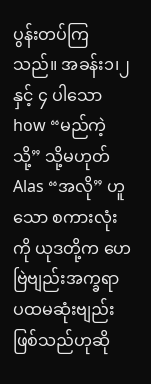ပွန်းတပ်ကြသည်။ အခန်း၁၊၂နှင့် ၄ ပါသော how “မည်ကဲ့သို့” သို့မဟုတ် Alas “အလို” ဟူသော စကားလုံးကို ယုဒတို့က ဟေဗြဲဗျည်းအက္ခရာ ပထမဆုံးဗျည်း ဖြစ်သည်ဟုဆို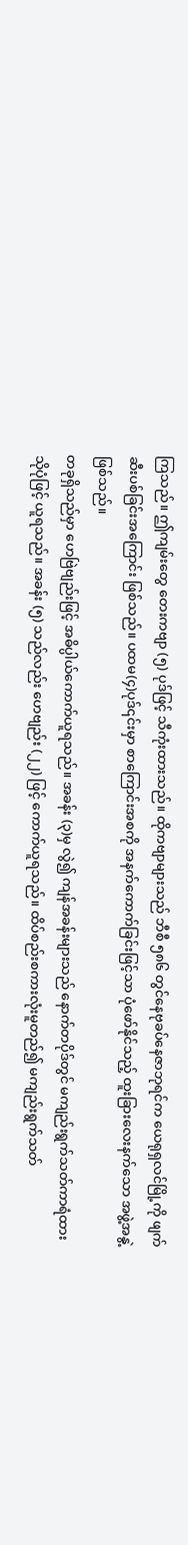ကြသည်။ ဤကျမ်းတွေ တေးကဗျာ (၅) ပုဒ်ဖြင့် သီကုံးထားသည်။ ထိုကဗျာများသည် ဘီစီ ၅၈၆ တွင်နေဗုခပ်နေဇာဘုရင်က ယေရုရှလင်မြို့ကို ဖျက်ဆီးပစ်ခြင်းအကြောင်း ဖြစ်သည်။ ပထမ(၄)ပုဒ်၎င်းမှာ စာကြောင်းအစကို အနက်ကောက်ခြင်းဖြင့်သာ ပုံဖော်နိုင်သည့် ထူးခြားလေးနက်သော အဖွဲ့အနွဲ့ဖြစ်သည်။
တခုရှိသည်မှာ ဟေဗြဲဗျည်းဖြင့် အဓိပ္ပါယ်ကောက်ယူရသည်။ အခန်း (၃)မှ လွဲ၍ ကျန်အခန်းများသည် နောက်တပိုဒ်တွင် မကျည်းရွက်သတ်ကာရံထားသိုပုံဖြင့် ယူရသည်။ အခန်း (၅) သည်လည်း ဟေဗျည်း (၂၂) ဖြင့် ကောက်ယူရသည်။ ထိပ်စည်းစကားလုံးမူတည်၍ မကျည်းရွက်သတ်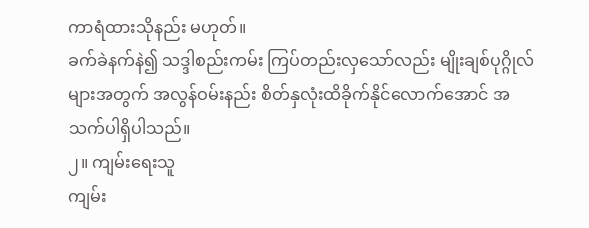ကာရံထားသိုနည်း မဟုတ်။
ခက်ခဲနက်နဲ၍ သဒ္ဒါစည်းကမ်း ကြပ်တည်းလှသော်လည်း မျိုးချစ်ပုဂ္ဂိုလ်များအတွက် အလွန်ဝမ်းနည်း စိတ်နှလုံးထိခိုက်နိုင်လောက်အောင် အသက်ပါရှိပါသည်။
၂။ ကျမ်းရေးသူ
ကျမ်း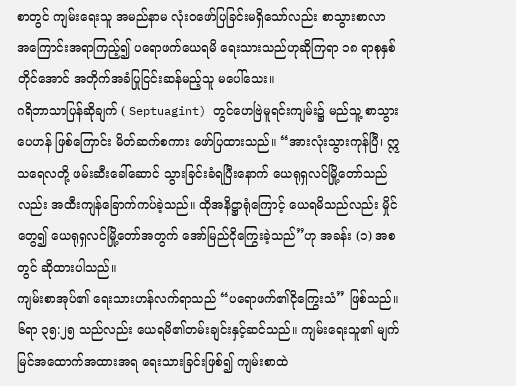စာတွင် ကျမ်းရေးသူ အမည်နာမ လုံးဝဖော်ပြခြင်းမရှိသော်လည်း စာသွားစာလာ အကြောင်းအရာကြည့်၍ ပရောဖက်ယေရမိ ရေးသားသည်ဟုဆိုကြရာ ၁၈ ရာစုနှစ်တိုင်အောင် အတိုက်အခံပြုငြင်းဆန်မည့်သူ မပေါ်သေး။
ဂရိဘာသာပြန်ဆိုချက် ( Septuagint) တွင်ဟေဗြဲမူရင်းကျမ်း၌ မည်သူ့ စာသွားပေဟန် ဖြစ်ကြောင်း မိတ်ဆက်စကား ဖော်ပြထားသည်။ “အားလုံးသွားကုန်ပြီ၊ ဣသရေလတို့ ဖမ်းဆီးခေါ်ဆောင် သွားခြင်းခံရပြီးနောက် ယေရုရှလင်မြို့တော်သည်လည်း အထီးကျန်ခြောက်ကပ်ခဲ့သည်။ ထိုအနိဋ္ဌာရုံကြောင့် ယေရမိသည်လည်း မှိုင်တွေ၍ ယေရုရှလင်မြို့တော်အတွက် အော်မြည်ငိုကြွေးခဲ့သည်”ဟု အခန်း (၁) အစတွင် ဆိုထားပါသည်။
ကျမ်းစာအုပ်၏ ရေးသားဟန်လက်ရာသည် “ပရောဖက်၏ငိုကြွေးသံ” ဖြစ်သည်။ ၆ရာ ၃၅:၂၅ သည်လည်း ယေရမိ၏တမ်းချင်းနှင့်ဆင်သည်။ ကျမ်းရေးသူ၏ မျက်မြင်အထောက်အထားအရ ရေးသားခြင်းဖြစ်၍ ကျမ်းစာထဲ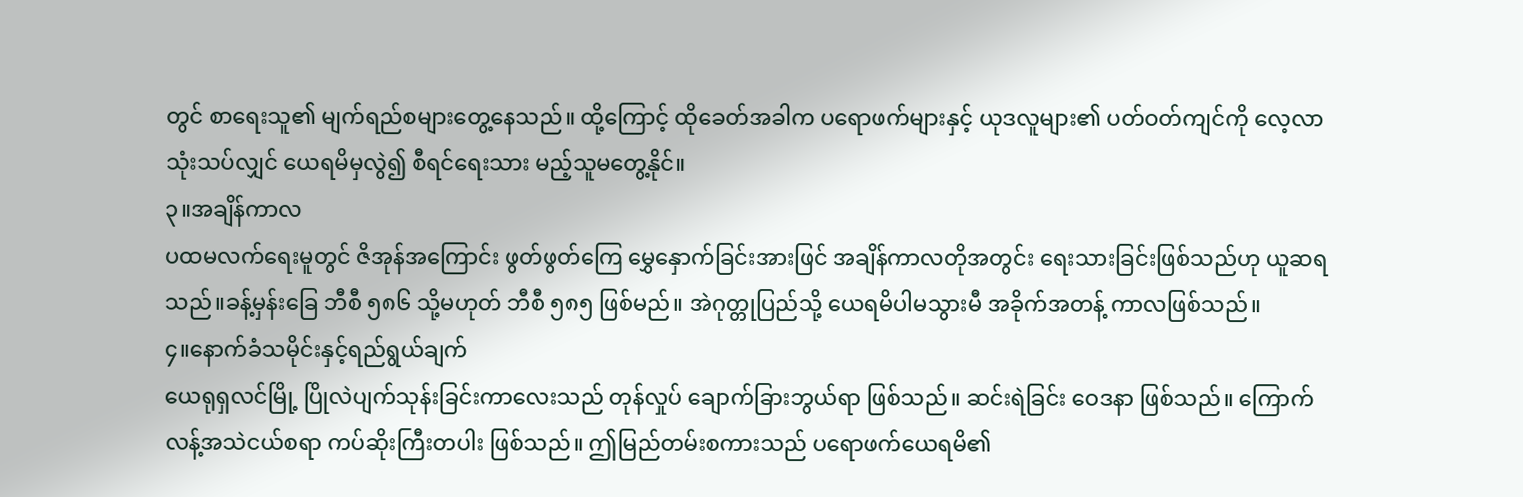တွင် စာရေးသူ၏ မျက်ရည်စများတွေ့နေသည်။ ထို့ကြောင့် ထိုခေတ်အခါက ပရောဖက်များနှင့် ယုဒလူများ၏ ပတ်ဝတ်ကျင်ကို လေ့လာသုံးသပ်လျှင် ယေရမိမှလွဲ၍ စီရင်ရေးသား မည့်သူမတွေ့နိုင်။
၃။အချိန်ကာလ
ပထမလက်ရေးမူတွင် ဇိအုန်အကြောင်း ဖွတ်ဖွတ်ကြေ မွှေနှောက်ခြင်းအားဖြင် အချိန်ကာလတိုအတွင်း ရေးသားခြင်းဖြစ်သည်ဟု ယူဆရသည်။ခန့်မှန်းခြေ ဘီစီ ၅၈၆ သို့မဟုတ် ဘီစီ ၅၈၅ ဖြစ်မည်။ အဲဂုတ္တုပြည်သို့ ယေရမိပါမသွားမီ အခိုက်အတန့် ကာလဖြစ်သည်။
၄။နောက်ခံသမိုင်းနှင့်ရည်ရွယ်ချက်
ယေရုရှလင်မြို့ ပြိုလဲပျက်သုန်းခြင်းကာလေးသည် တုန်လှုပ် ချောက်ခြားဘွယ်ရာ ဖြစ်သည်။ ဆင်းရဲခြင်း ဝေဒနာ ဖြစ်သည်။ ကြောက်လန့်အသဲငယ်စရာ ကပ်ဆိုးကြီးတပါး ဖြစ်သည်။ ဤမြည်တမ်းစကားသည် ပရောဖက်ယေရမိ၏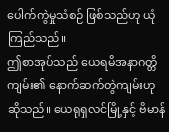ပေါက်ကွဲမှုသံစဉ် ဖြစ်သည်ဟု ယုံကြည်သည်။
ဤစာအုပ်သည် ယေရမိအနာဂတ္တိကျမ်း၏ နောက်ဆက်တွဲကျမ်းဟုဆိုသည်။ ယေရုရှလင်မြို့နှင့် ဗိမာန်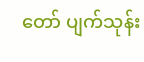တော် ပျက်သုန်း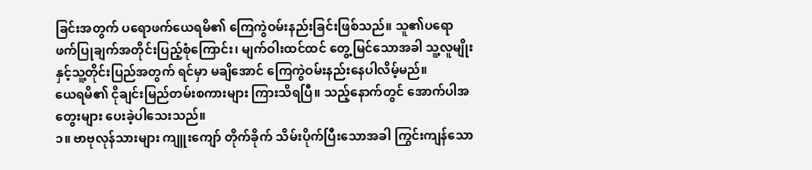ခြင်းအတွက် ပရောဖက်ယေရမိ၏ ကြေကွဲဝမ်းနည်းခြင်းဖြစ်သည်။ သူ၏ပရောဖက်ပြုချက်အတိုင်းပြည့်စုံကြောင်း၊ မျက်ဝါးထင်ထင် တွေ့မြင်သောအခါ သူ့လူမျိုးနှင့်သူ့တိုင်းပြည်အတွက် ရင်မှာ မချိအောင် ကြေကွဲဝမ်းနည်းနေပါလိမ့်မည်။
ယေရမိ၏ ငိုချင်းမြည်တမ်းစကားများ ကြားသိရပြီ။ သည့်နောက်တွင် အောက်ပါအတွေးများ ပေးခဲ့ပါသေးသည်။
၁။ ဗာဗုလုန်သားများ ကျူးကျော် တိုက်ခိုက် သိမ်းပိုက်ပြီးသောအခါ ကြွင်းကျန်သော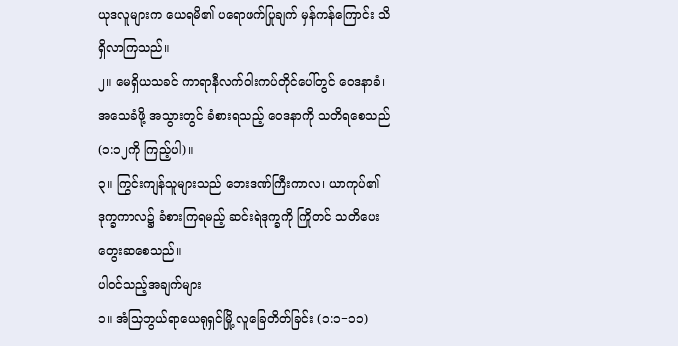ယုဒလူများက ယေရမိ၏ ပရောဖက်ပြုချက် မှန်ကန်ကြောင်း သိရှိလာကြသည်။
၂။ မေရှိယသခင် ကာရာနီလက်ဝါးကပ်တိုင်ပေါ်တွင် ဝေဒနာခံ၊ အသေခံဖို့ အသွားတွင် ခံစားရသည့် ဝေဒနာကို သတိရစေသည် (၁:၁၂ကို ကြည့်ပါ)။
၃။ ကြွင်းကျန်သူများသည် ဘေးဒဏ်ကြီးကာလ၊ ယာကုပ်၏ဒုက္ခကာလ၌ ခံစားကြရမည့် ဆင်းရဲဒုက္ခကို ကြိုတင် သတိပေးတွေးဆစေသည်။
ပါဝင်သည့်အချက်များ
၁။ အံသြဘွယ်ရာယေရုရှင်မြို့ လူခြေတိတ်ခြင်း (၁:၁−၁၁)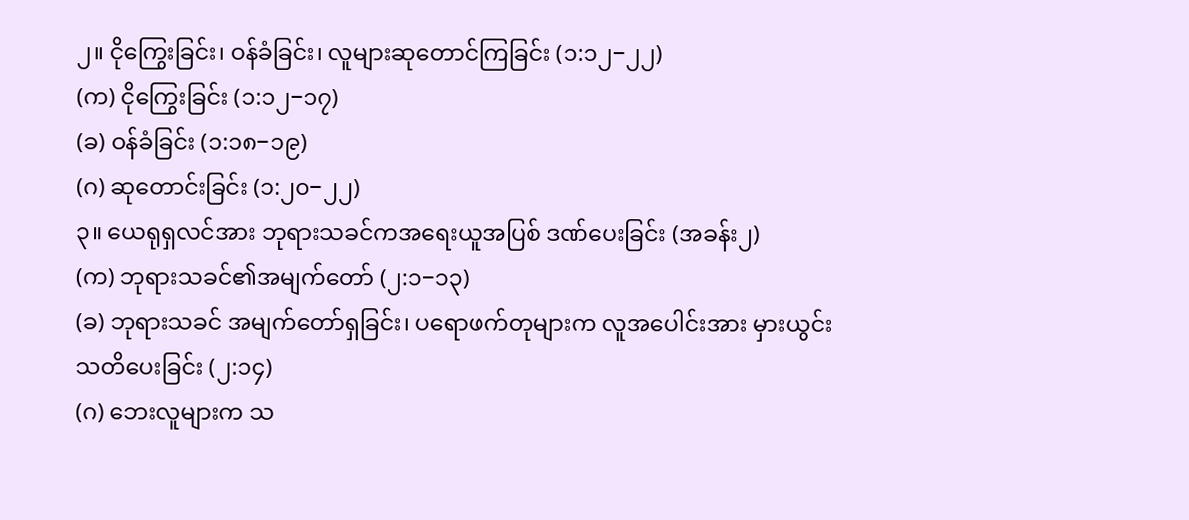၂။ ငိုကြွေးခြင်း၊ ဝန်ခံခြင်း၊ လူများဆုတောင်ကြခြင်း (၁:၁၂−၂၂)
(က) ငိုကြွေးခြင်း (၁:၁၂−၁၇)
(ခ) ဝန်ခံခြင်း (၁:၁၈−၁၉)
(ဂ) ဆုတောင်းခြင်း (၁:၂၀−၂၂)
၃။ ယေရုရှလင်အား ဘုရားသခင်ကအရေးယူအပြစ် ဒဏ်ပေးခြင်း (အခန်း၂)
(က) ဘုရားသခင်၏အမျက်တော် (၂:၁−၁၃)
(ခ) ဘုရားသခင် အမျက်တော်ရှခြင်း၊ ပရောဖက်တုများက လူအပေါင်းအား မှားယွင်း
သတိပေးခြင်း (၂:၁၄)
(ဂ) ဘေးလူများက သ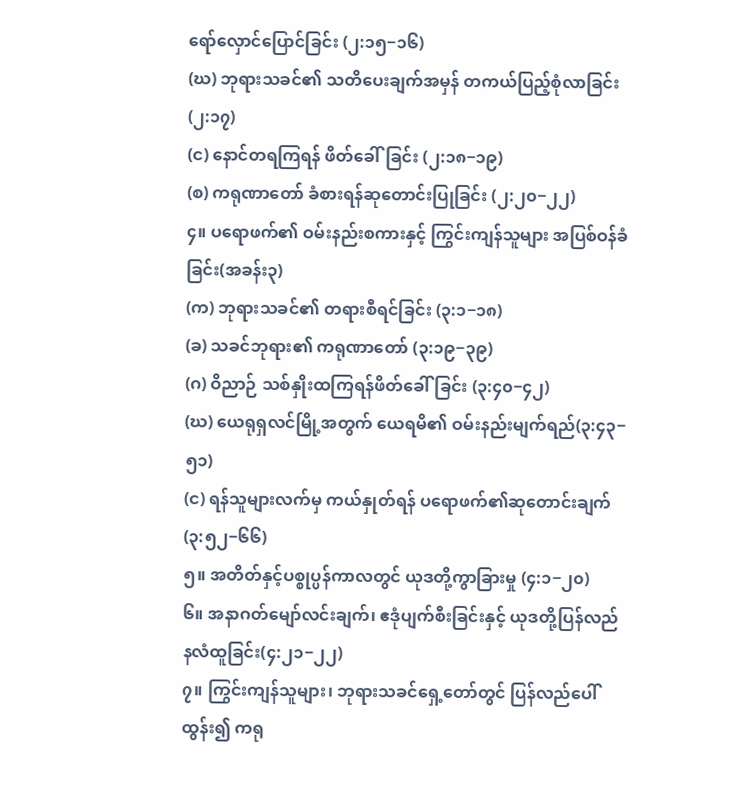ရော်လှောင်ပြောင်ခြင်း (၂:၁၅−၁၆)
(ဃ) ဘုရားသခင်၏ သတိပေးချက်အမှန် တကယ်ပြည့်စုံလာခြင်း (၂:၁၇)
(င) နောင်တရကြရန် ဖိတ်ခေါ်ခြင်း (၂:၁၈−၁၉)
(စ) ကရုဏာတော် ခံစားရန်ဆုတောင်းပြုခြင်း (၂:၂၀−၂၂)
၄။ ပရောဖက်၏ ဝမ်းနည်းစကားနှင့် ကြွင်းကျန်သူများ အပြစ်ဝန်ခံခြင်း(အခန်း၃)
(က) ဘုရားသခင်၏ တရားစီရင်ခြင်း (၃:၁−၁၈)
(ခ) သခင်ဘုရား၏ ကရုဏာတော် (၃:၁၉−၃၉)
(ဂ) ဝိညာဉ် သစ်နှိုးထကြရန်ဖိတ်ခေါ်ခြင်း (၃:၄၀−၄၂)
(ဃ) ယေရုရှလင်မြို့အတွက် ယေရမိ၏ ဝမ်းနည်းမျက်ရည်(၃:၄၃−၅၁)
(င) ရန်သူများလက်မှ ကယ်နှုတ်ရန် ပရောဖက်၏ဆုတောင်းချက် (၃:၅၂−၆၆)
၅။ အတိတ်နှင့်ပစ္စုပ္ပန်ကာလတွင် ယုဒတို့ကွာခြားမှု (၄:၁−၂၀)
၆။ အနာဂတ်မျော်လင်းချက်၊ ဧဒုံပျက်စီးခြင်းနှင့် ယုဒတို့ပြန်လည်နလံထူခြင်း(၄:၂၁−၂၂)
၇။ ကြွင်းကျန်သူများ၊ ဘုရားသခင်ရှေ့တော်တွင် ပြန်လည်ပေါ်ထွန်း၍ ကရု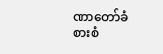ဏာတော်ခံစားစံ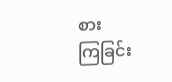စား
ကြခြင်း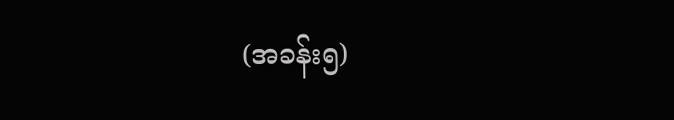(အခန်း၅)